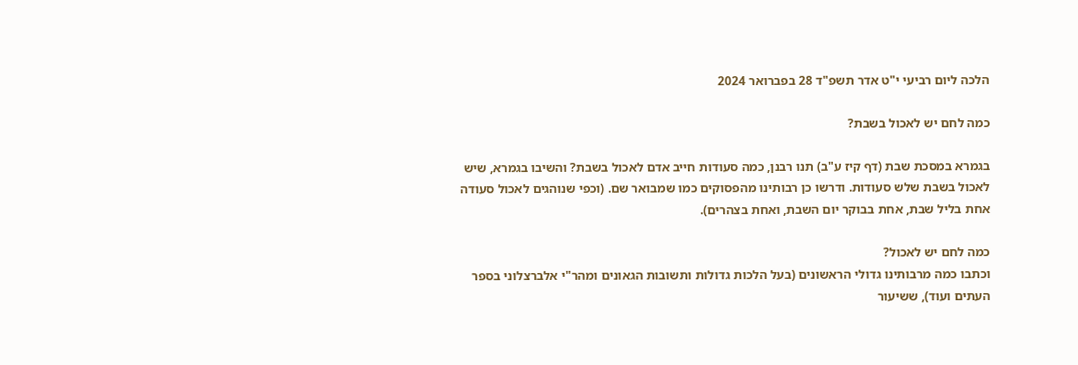הלכה ליום רביעי י"ט אדר תשפ"ד 28 בפברואר 2024

כמה לחם יש לאכול בשבת?

בגמרא במסכת שבת (דף קיז ע"ב) תנו רבנן, כמה סעודות חייב אדם לאכול בשבת? והשיבו בגמרא, שיש לאכול בשבת שלש סעודות. ודרשו כן רבותינו מהפסוקים כמו שמבואר שם. (וכפי שנוהגים לאכול סעודה אחת בליל שבת, אחת בבוקר יום השבת, ואחת בצהרים).

כמה לחם יש לאכול?
וכתבו כמה מרבותינו גדולי הראשונים (בעל הלכות גדולות ותשובות הגאונים ומהר"י אלברצלוני בספר העתים ועוד), ששיעור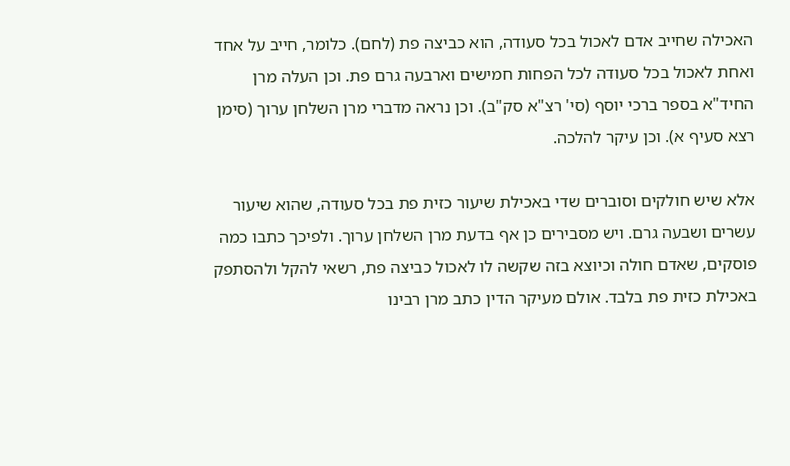האכילה שחייב אדם לאכול בכל סעודה, הוא כביצה פת (לחם). כלומר, חייב על אחד ואחת לאכול בכל סעודה לכל הפחות חמישים וארבעה גרם פת. וכן העלה מרן החיד"א בספר ברכי יוסף (סי' רצ"א סק"ב). וכן נראה מדברי מרן השלחן ערוך (סימן רצא סעיף א). וכן עיקר להלכה.

אלא שיש חולקים וסוברים שדי באכילת שיעור כזית פת בכל סעודה, שהוא שיעור עשרים ושבעה גרם. ויש מסבירים כן אף בדעת מרן השלחן ערוך. ולפיכך כתבו כמה פוסקים, שאדם חולה וכיוצא בזה שקשה לו לאכול כביצה פת, רשאי להקל ולהסתפק באכילת כזית פת בלבד. אולם מעיקר הדין כתב מרן רבינו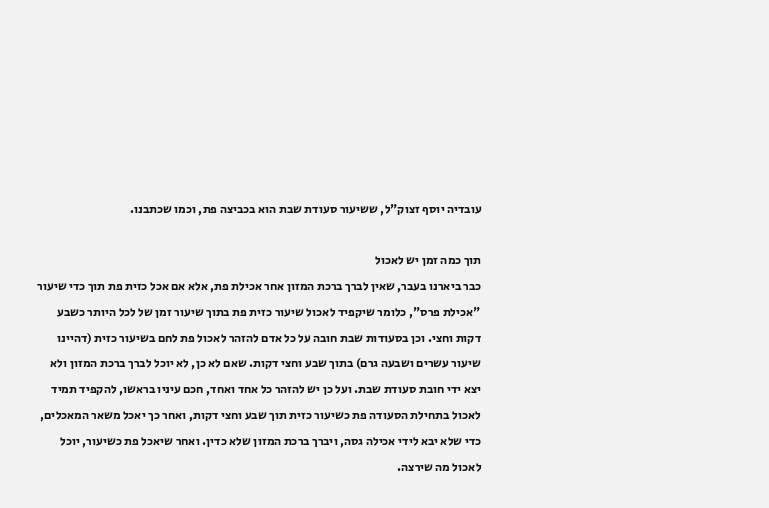עובדיה יוסף זצוק"ל, ששיעור סעודת שבת הוא בכביצה פת, וכמו שכתבנו.

תוך כמה זמן יש לאכול
כבר ביארנו בעבר, שאין לברך ברכת המזון אחר אכילת פת, אלא אם אכל כזית פת תוך כדי שיעור "אכילת פרס", כלומר שיקפיד לאכול שיעור כזית פת בתוך שיעור זמן של לכל היותר כשבע דקות וחצי. וכן בסעודות שבת חובה על כל אדם להזהר לאכול פת לחם בשיעור כזית (דהיינו שיעור עשרים ושבעה גרם) בתוך שבע וחצי דקות. שאם לא כן, לא יוכל לברך ברכת המזון ולא יצא ידי חובת סעודת שבת. ועל כן יש להזהר כל אחד ואחד, חכם עיניו בראשו, להקפיד תמיד לאכול בתחילת הסעודה פת כשיעור כזית תוך שבע וחצי דקות, ואחר כך יאכל משאר המאכלים, כדי שלא יבא לידי אכילה גסה, ויברך ברכת המזון שלא כדין. ואחר שיאכל פת כשיעור, יוכל לאכול מה שירצה.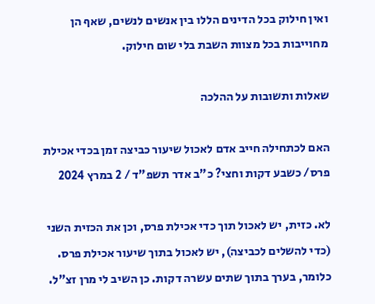ואין חילוק בכל הדינים הללו בין אנשים לנשים, שאף הן מחוייבות בכל מצוות השבת בלי שום חילוק.

שאלות ותשובות על ההלכה

האם לכתחילה חייב אדם לאכול שיעור כביצה זמן בכדי אכילת פרס/ כשבע דקות וחצי? כ"ב אדר תשפ"ד / 2 במרץ 2024

לא. כזית, יש לאכול תוך כדי אכילת פרס, וכן את הכזית השני (כדי להשלים לכביצה), יש לאכול בתוך שיעור אכילת פרס. כלומר, בערך בתוך שתים עשרה דקות. כן השיב לי מרן זצ"ל.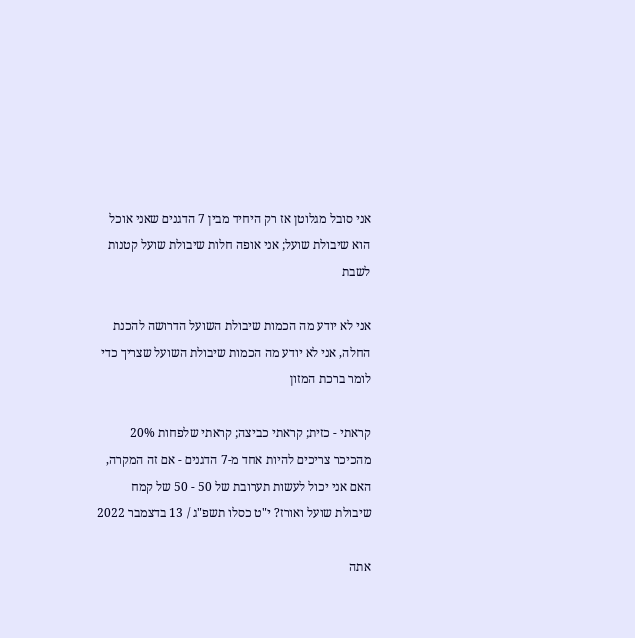אני סובל מגלוטן אז רק היחיד מבין 7 הדגנים שאני אוכל הוא שיבולת שועל; אני אופה חלות שיבולת שועל קטנות לשבת

אני לא יודע מה הכמות שיבולת השועל הדרושה להכנת החלה, אני לא יודע מה הכמות שיבולת השועל שצריך כדי לומר ברכת המזון

קראתי - כזית; קראתי כביצה; קראתי שלפחות 20% מהכיכר צריכים להיות אחד מ-7 הדגנים - אם זה המקרה, האם אני יכול לעשות תערובת של 50 - 50 של קמח שיבולת שועל ואורז? י"ט כסלו תשפ"ג / 13 בדצמבר 2022

אתה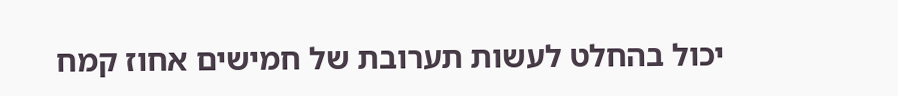יכול בהחלט לעשות תערובת של חמישים אחוז קמח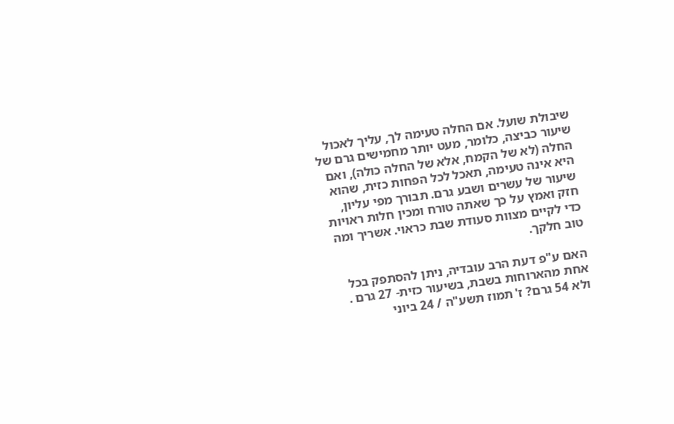שיבולת שועל. אם החלה טעימה לך, עליך לאכול שיעור כביצה, כלומר, מעט יותר מחמישים גרם של החלה (לא של הקמח, אלא של החלה כולה), ואם היא אינה טעימה, תאכל לכל הפחות כזית, שהוא שיעור של עשרים ושבע גרם. תבורך מפי עליון, חזק ואמץ על כך שאתה טורח ומכין חלות ראויות כדי לקיים מצוות סעודת שבת כראוי. אשריך ומה טוב חלקך.

האם ע"פ דעת הרב עובדיה, ניתן להסתפק בכל אחת מהארוחות בשבת, בשיעור כזית- 27 גרם . ולא 54 גרם? ז' תמוז תשע"ה / 24 ביוני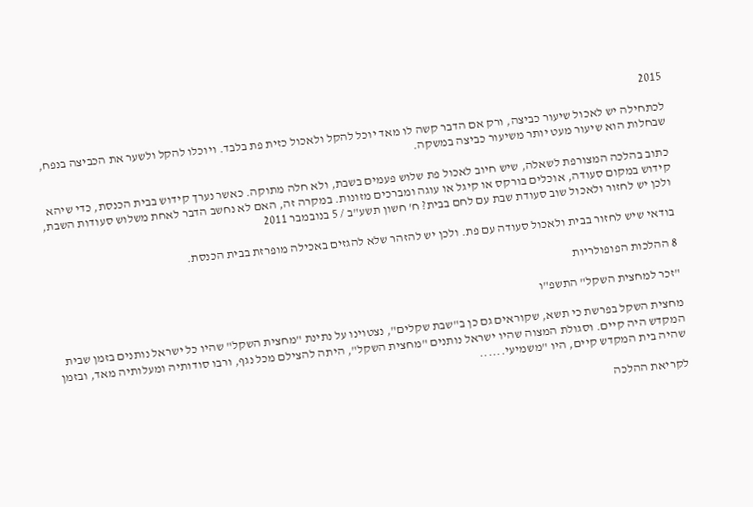2015

לכתחילה יש לאכול שיעור כביצה, ורק אם הדבר קשה לו מאד יוכל להקל ולאכול כזית פת בלבד. ויוכלו להקל ולשער את הכביצה בנפח, שבחלות הוא שיעור מעט יותר משיעור כביצה במשקה.

כתוב בהלכה המצורפת לשאלה, שיש חיוב לאכול פת שלוש פעמים בשבת, ולא חלה מתוקה. כאשר נערך קידוש בבית הכנסת, כדי שיהא קידוש במקום סעודה, אוכלים בורקס או קיגל או עוגה ומברכים מזונות. במקרה זה, האם לא נחשב הדבר לאחת משלוש סעודות השבת, ולכן יש לחזור ולאכול שוב סעודת שבת עם לחם בבית? ח' חשון תשע"ב / 5 בנובמבר 2011

בודאי שיש לחזור בבית ולאכול סעודה עם פת. ולכן יש להזהר שלא להגזים באכילה מופרזת בבית הכנסת.

8 ההלכות הפופולריות

"זכר למחצית השקל" התשפ"ו

מחצית השקל בפרשת כי תשא, שקוראים גם כן ב"שבת שקלים", נצטוינו על נתינת "מחצית השקל" שהיו כל ישראל נותנים בזמן שבית המקדש היה קיים. וסגולת המצוה שהיו ישראל נותנים "מחצית השקל", היתה להצילם מכל נגף, ורבו סודותיה ומעלותיה מאד, ובזמן שהיה בית המקדש קיים, היו "משמיעי......

לקריאת ההלכה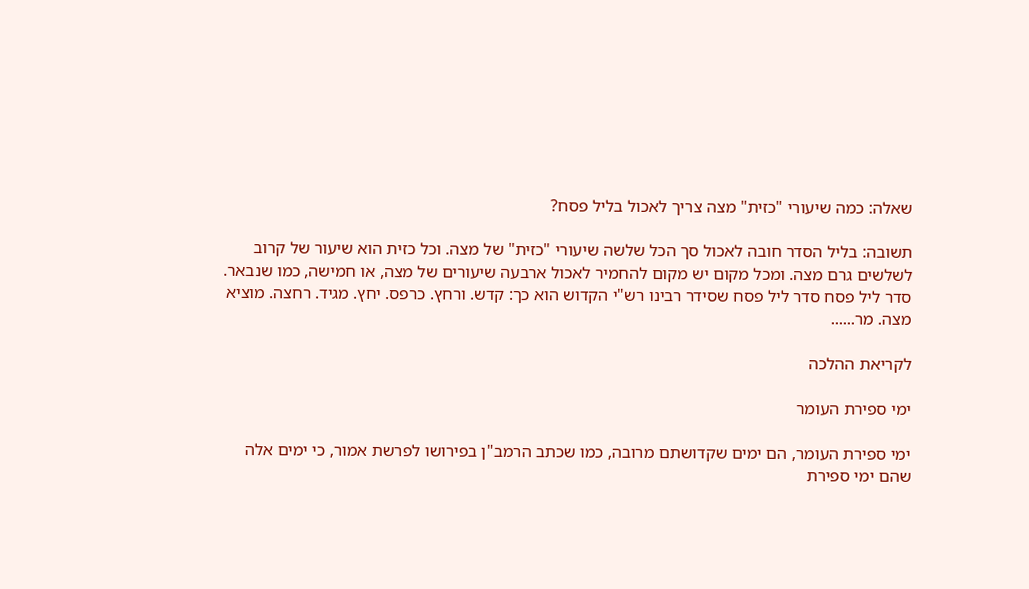שאלה: כמה שיעורי "כזית" מצה צריך לאכול בליל פסח?

תשובה: בליל הסדר חובה לאכול סך הכל שלשה שיעורי "כזית" של מצה. וכל כזית הוא שיעור של קרוב לשלשים גרם מצה. ומכל מקום יש מקום להחמיר לאכול ארבעה שיעורים של מצה, או חמישה, כמו שנבאר. סדר ליל פסח סדר ליל פסח שסידר רבינו רש"י הקדוש הוא כך: קדש. ורחץ. כרפס. יחץ. מגיד. רחצה. מוציא מצה. מר......

לקריאת ההלכה

ימי ספירת העומר

ימי ספירת העומר, הם ימים שקדושתם מרובה, כמו שכתב הרמב"ן בפירושו לפרשת אמור, כי ימים אלה שהם ימי ספירת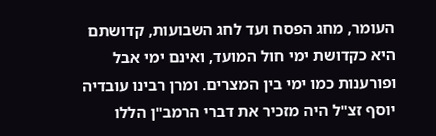העומר, מחג הפסח ועד לחג השבועות, קדושתם היא כקדושת ימי חול המועד, ואינם ימי אבל ופורענות כמו ימי בין המצרים. ומרן רבינו עובדיה יוסף זצ"ל היה מזכיר את דברי הרמב"ן הללו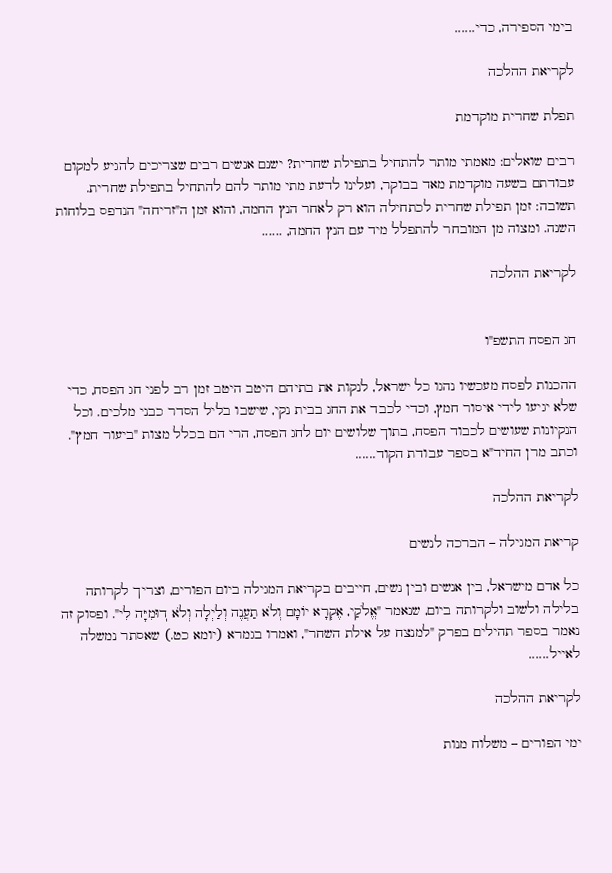בימי הספירה, כדי......

לקריאת ההלכה

תפלת שחרית מוקדמת

רבים שואלים: מאמתי מותר להתחיל בתפילת שחרית? ישנם אנשים רבים שצריכים להגיע למקום עבודתם בשעה מוקדמת מאד בבוקר, ועלינו לדעת מתי מותר להם להתחיל בתפילת שחרית. תשובה: זמן תפילת שחרית לכתחילה הוא רק לאחר הנץ החמה, והוא זמן ה"זריחה" הנדפס בלוחות השנה. ומצוה מן המובחר להתפלל מיד עם הנץ החמה, ......

לקריאת ההלכה


חג הפסח התשפ"ו

ההכנות לפסח מעכשיו נהגו כל ישראל, לנקות את בתיהם היטב היטב זמן רב לפני חג הפסח, כדי שלא יגיעו לידי איסור חמץ, וכדי לכבד את החג בבית נקי, שישבו בליל הסדר כבני מלכים. וכל הנקיונות שעושים לכבוד הפסח, בתוך שלושים יום לחג הפסח, הרי הם בכלל מצות "ביעור חמץ". וכתב מרן החיד"א בספר עבודת הקוד......

לקריאת ההלכה

קריאת המגילה – הברכה לנשים

כל אדם מישראל, בין אנשים ובין נשים, חייבים בקריאת המגילה ביום הפורים, וצריך לקרותה בלילה ולשוב ולקרותה ביום, שנאמר "אֱלֹקַי, אֶקְרָא יוֹמָם וְלֹא תַעֲנֶה וְלַיְלָה וְלֹא דֽוּמִיָּה לִי". ופסוק זה נאמר בספר תהילים בפרק "למנצח על אילת השחר", ואמרו בגמרא (יומא כט.) שאסתר נמשלה לאייל......

לקריאת ההלכה

ימי הפורים – משלוח מנות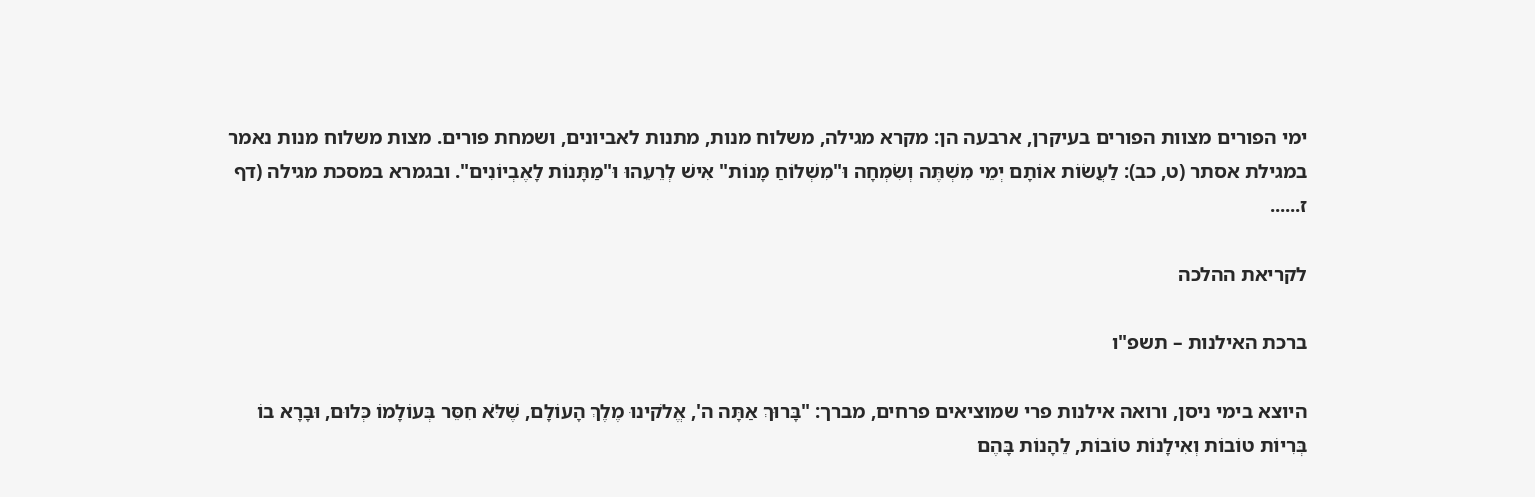ימי הפורים מצוות הפורים בעיקרן, ארבעה הן: מקרא מגילה, משלוח מנות, מתנות לאביונים, ושמחת פורים. מצות משלוח מנות נאמר במגילת אסתר (ט, כב): לַעֲשׂוֹת אוֹתָם יְמֵי מִשְׁתֶּה וְשִׂמְחָה וּ"מִשְׁלוֹחַ מָנוֹת" אִישׁ לְרֵעֵהוּ וּ"מַתָּנוֹת לָאֶבְיוֹנִים". ובגמרא במסכת מגילה (דף ז......

לקריאת ההלכה

ברכת האילנות – תשפ"ו

היוצא בימי ניסן, ורואה אילנות פרי שמוציאים פרחים, מברך: "בָּרוּךְ אַתָּה ה', אֱלֹקינוּ מֶלֶךְ הָעוֹלָם, שֶׁלֹּא חִסֵּר בְּעוֹלָמוֹ כְּלוּם, וּבָרָא בוֹ בְּרִיוֹת טוֹבוֹת וְאִילָנוֹת טוֹבוֹת, לֵהָנוֹת בָּהֶם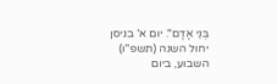בְּנֵי אָדָם". יום א' בניסן יחול השנה (תשפ"ו) השבוע, ביום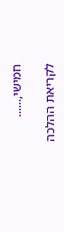חמישי,......

לקריאת ההלכה